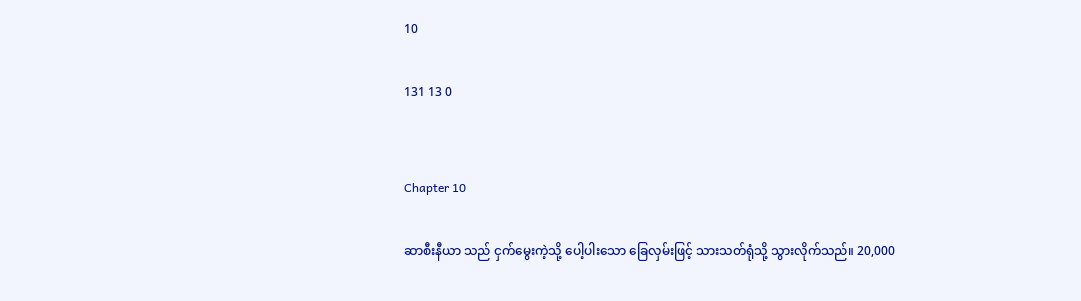10

131 13 0


Chapter 10

ဆာစီးနီယာ သည် ငှက်မွေးကဲ့သို့ ပေါ့ပါးသော ခြေလှမ်းဖြင့် သားသတ်ရုံသို့ သွားလိုက်သည်။ 20,000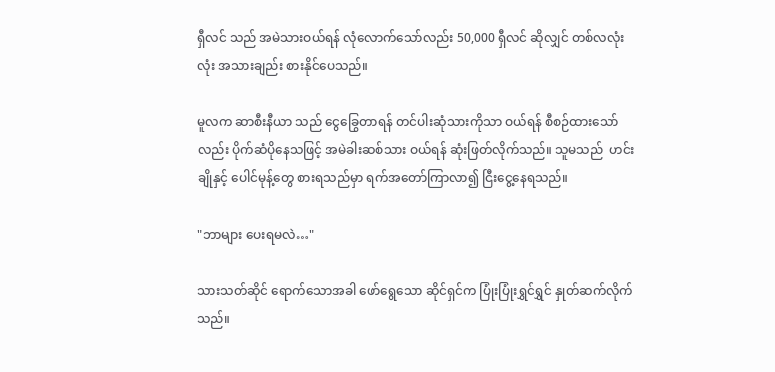ရှီလင် သည် အမဲသားဝယ်ရန် လုံလောက်သော်လည်း 50,000 ရှီလင် ဆိုလျှင် တစ်လလုံးလုံး အသားချည်း စားနိုင်ပေသည်။

မူလက ဆာစီးနီယာ သည် ငွေခြွေတာရန် တင်ပါးဆုံသားကိုသာ ဝယ်ရန် စီစဉ်ထားသော်လည်း ပိုက်ဆံပိုနေသဖြင့် အမဲခါးဆစ်သား ဝယ်ရန် ဆုံးဖြတ်လိုက်သည်။ သူမသည်  ဟင်းချိုနှင့် ပေါင်မုန့်တွေ စားရသည်မှာ ရက်အတော်ကြာလာ၍ ငြီးငွေ့နေရသည်။

"ဘာများ ပေးရမလဲ…"

သားသတ်ဆိုင် ရောက်သောအခါ ဖော်ရွေသော ဆိုင်ရှင်က ပြုံးပြုံးရွှင်ရွှင် နှုတ်ဆက်လိုက်သည်။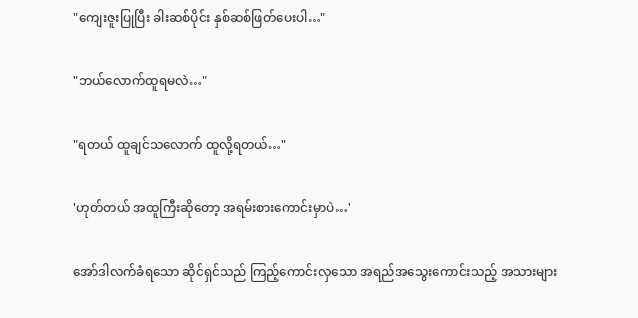"ကျေးဇူးပြုပြီး ခါးဆစ်ပိုင်း နှစ်ဆစ်ဖြတ်ပေးပါ…"

"ဘယ်လောက်ထူရမလဲ…"

"ရတယ် ထူချင်သလောက် ထူလို့ရတယ်…"

'ဟုတ်တယ် အထူကြီးဆိုတော့ အရမ်းစားကောင်းမှာပဲ…'

အော်ဒါလက်ခံရသော ဆိုင်ရှင်သည် ကြည့်ကောင်းလှသော အရည်အသွေးကောင်းသည့် အသားများ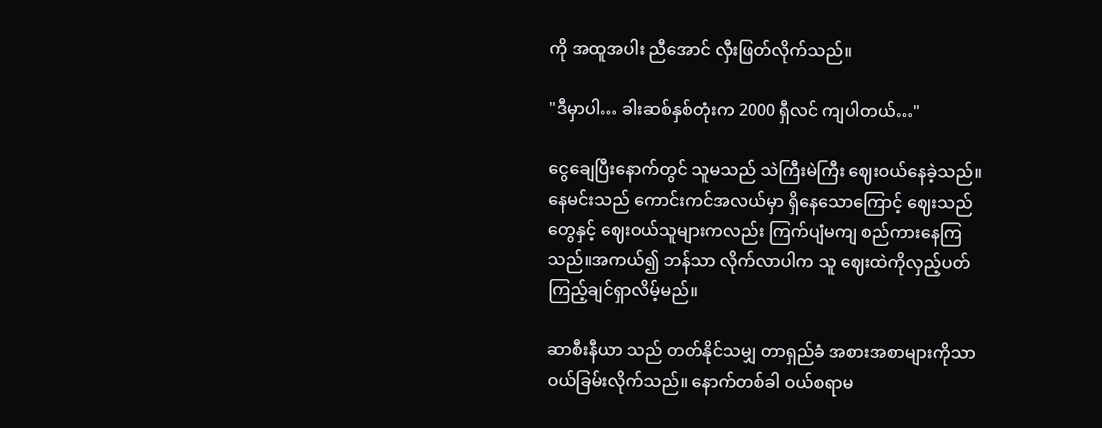ကို အထူအပါး ညီအောင် လှီးဖြတ်လိုက်သည်။

"ဒီမှာပါ… ခါးဆစ်နှစ်တုံးက 2000 ရှီလင် ကျပါတယ်…"

ငွေချေပြီးနောက်တွင် သူမသည် သဲကြီးမဲကြီး ဈေးဝယ်နေခဲ့သည်။ နေမင်းသည် ကောင်းကင်အလယ်မှာ ရှိနေသောကြောင့် ဈေးသည်တွေနှင့် ဈေးဝယ်သူများကလည်း ကြက်ပျံမကျ စည်ကားနေကြသည်။အကယ်၍ ဘန်သာ လိုက်လာပါက သူ ဈေးထဲကိုလှည့်ပတ်ကြည့်ချင်ရှာ‌လိမ့်မည်။

ဆာစီးနီယာ သည် တတ်နိုင်သမျှ တာရှည်ခံ အစားအစာများကိုသာ ဝယ်ခြမ်းလိုက်သည်။ နောက်တစ်ခါ ဝယ်စရာမ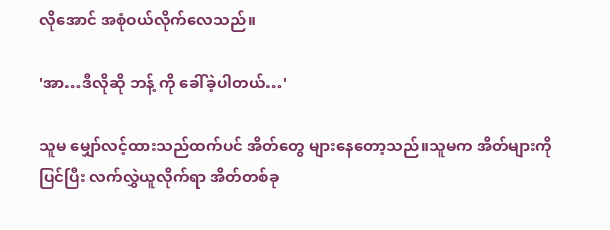လိုအောင် အစုံဝယ်လိုက်လေသည်။

'အာ…ဒီလိုဆို ဘန့် ကို ခေါ်ခဲ့ပါတယ်…'

သူမ မျှော်လင့်ထားသည်ထက်ပင် အိတ်တွေ ‌များနေတော့သည်။သူမက အိတ်များကို ပြင်ပြီး လက်လွှဲယူလိုက်ရာ အိတ်တစ်ခု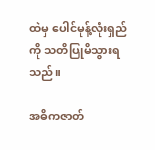ထဲမှ ပေါင်မုန့်လုံးရှည်ကို သတိပြုမိသွားရသည်။

အဓိကဇာတ်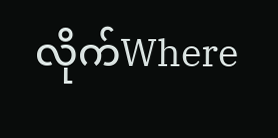လိုက်Where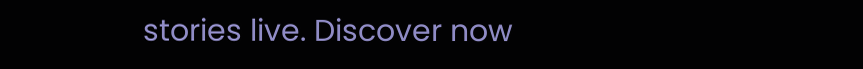stories live. Discover now